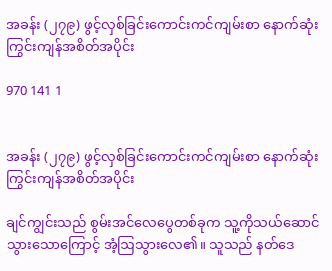အခန်း (၂၇၉) ဖွင့်လှစ်ခြင်းကောင်းကင်ကျမ်းစာ နောက်ဆုံးကြွင်းကျန်အစိတ်အပိုင်း

970 141 1


အခန်း (၂၇၉) ဖွင့်လှစ်ခြင်းကောင်းကင်ကျမ်းစာ နောက်ဆုံးကြွင်းကျန်အစိတ်အပိုင်း

ချင်ကျွင်းသည် စွမ်းအင်လေပွေတစ်ခုက သူ့ကိုသယ်ဆောင်သွားသောကြောင့် အံ့ဩသွားလေ၏။ သူသည် နတ်ဒေ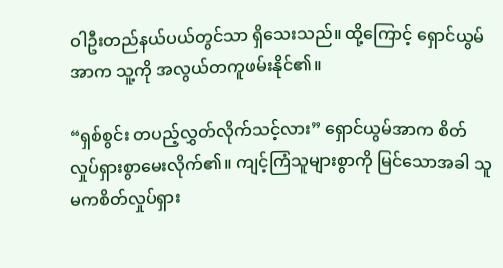ဝါဦးတည်နယ်ပယ်တွင်သာ ရှိသေးသည်။ ထို့ကြောင့် ရှောင်ယွမ်အာက သူ့ကို အလွယ်တကူဖမ်းနိုင်၏။

“ရှစ်စွင်း တပည့်လွှတ်လိုက်သင့်လား” ရှောင်ယွမ်အာက စိတ်လှုပ်ရှားစွာမေးလိုက်၏။ ကျင့်ကြံသူများစွာကို မြင်သောအခါ သူမကစိတ်လှုပ်ရှား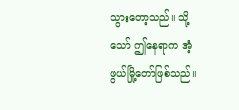သွားတော့သည်။ သို့သော် ဤနေရာက အံ့ဖွယ်မြို့တော်ဖြစ်သည်။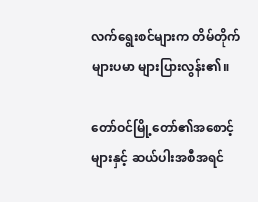လက်ရွေးစင်များက တိမ်တိုက်များပမာ များပြားလွန်း၏။

တော်ဝင်မြို့တော်၏အစောင့်များနှင့် ဆယ်ပါးအစီအရင်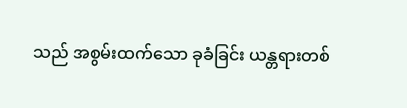သည် အစွမ်းထက်သော ခုခံခြင်း ယန္တရားတစ်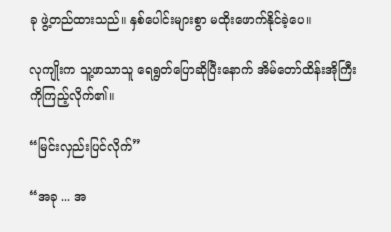ခု ဖွဲ့တည်ထားသည်။ နှစ်ပေါင်းများစွာ မထိုးဖောက်နိုင်ခဲ့ပေ။

လုကျိုးက သူ့ဖာသာသူ ရေရွတ်ပြောဆိုပြီးနောက် အိမ်တော်ထိန်းအိုကြီးကိုကြည့်လိုက်၏။

“မြင်းလှည်းပြင်လိုက်”

“အခု ... အ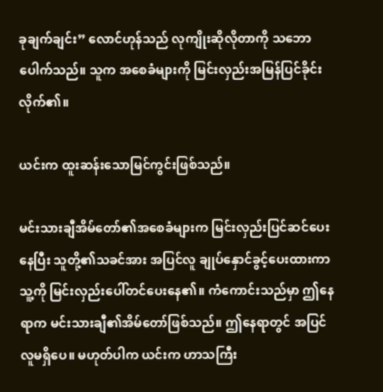ခုချက်ချင်း” လောင်ဟုန်သည် လုကျိုးဆိုလိုတာကို သဘောပေါက်သည်။ သူက အစေခံများကို မြင်းလှည်းအမြန်ပြင်ခိုင်းလိုက်၏။

ယင်းက ထူးဆန်းသောမြင်ကွင်းဖြစ်သည်။

မင်းသားချီအိမ်တော်၏အစေခံများက မြင်းလှည်းပြင်ဆင်ပေးနေပြီး သူတို့၏သခင်အား အပြင်လူ ချုပ်နှောင်ခွင့်ပေးထားကာ သူ့ကို မြင်းလှည်းပေါ်တင်ပေးနေ၏။ ကံကောင်းသည်မှာ ဤနေရာက မင်းသားချီ၏အိမ်တော်ဖြစ်သည်။ ဤနေရာတွင် အပြင်လူမရှိပေ။ မဟုတ်ပါက ယင်းက ဟာသကြီး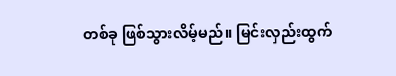တစ်ခု ဖြစ်သွားလိမ့်မည်။ မြင်းလှည်းထွက်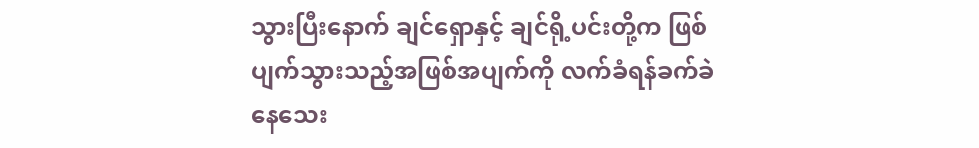သွားပြီးနောက် ချင်ရှောနှင့် ချင်ရို့ပင်းတို့က ဖြစ်ပျက်သွားသည့်အဖြစ်အပျက်ကို လက်ခံရန်ခက်ခဲနေသေး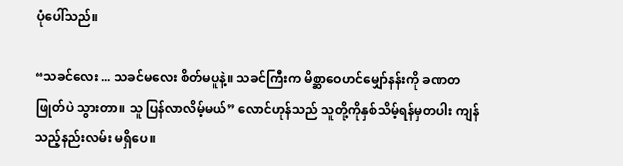ပုံပေါ်သည်။

“သခင်လေး ... သခင်မလေး စိတ်မပူနဲ့။ သခင်ကြီးက မိစ္ဆာဝေဟင်မျှော်နန်းကို ခဏတဖြုတ်ပဲ သွားတာ။ သူ ပြန်လာလိမ့်မယ်” လောင်ဟုန်သည် သူတို့ကိုနှစ်သိမ့်ရန်မှတပါး ကျန်သည့်နည်းလမ်း မရှိပေ။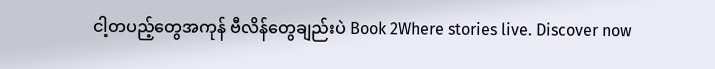ငါ့တပည့်တွေအကုန် ဗီလိန်တွေချည်းပဲ Book 2Where stories live. Discover now